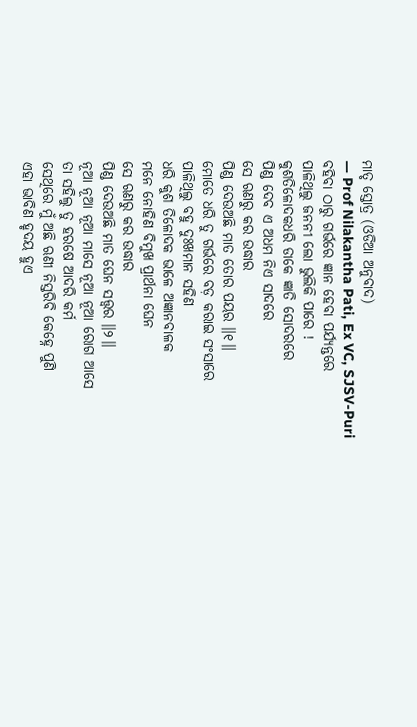ମାତୃ ସ୍ତୋତ୍ର (ଓଡିଆ ଅନୁବାଦ)
— Prof Nilakantha Pati, Ex VC, SJSV-Puri
ବହିବା ଠାରୁ ଗର୍ଭରେ ଜ୍ଞାନ ହେବା ପର୍ଯ୍ୟନ୍ତରେ
ପାଳିଥିଲୁ ଜନନୀ ଲୋ ଭୁଲିକି ପାରେ !
କୁଶତିଳୋଦକଧରି ଡାକେ ଜ୍ଞାତି ସୋଦରରେ
ପିଣ୍ଡ ଦେବ ଏ ଅଧମ ନିଏ ସାଦରେ
ସେ ଋଣରୁ କର ଉଦ୍ଧାର
ପିଣ୍ଡ ଦେଉଅଛି ମାତ ତୋର ପୟର ॥୧॥
ମୋତେ ଧରି ତୁ ଗର୍ଭରେ ବଡ଼ କରାଇ ସଂସାରେ
ପାଳିଥିଲୁ ବହୁ ଦୁଃଖମାନ ସହିଣ
ଧରି କୁଶ ତିଳୋଦକ ଭାଳେ ଅଜ୍ଞାନବାଳକ
ମନେ ନୋହିଣ ବିମୁଖ ପ୍ରାର୍ଥନା ଘେନ
ସେ ଋଣରୁ କର ଉଦ୍ଧାର
ପିଣ୍ଡ ଦେଉଅଛି ମାତ ଘେନ ସତ୍ତ୍ୱର ॥୨॥
ନୂଆ ନୂଆ ନୂଆ ମାସେ ନୂଆ ନୂଆ ରୋଗ ଆସେ
ତା ସହିଲୁ ତୁ ହରଷେ ଆଦରି କର୍ମ
ସେଥିରେ ମୁଁ ଅଛି ଋଣୀ ନିସ୍ତରିବି କେହ୍ନେ ପୁଣି
ଏହା ଭାବିଣ ହୃଦୟ ହୁଏ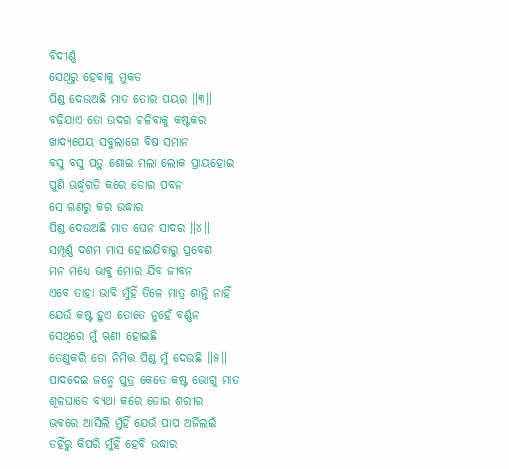ବିଦୀର୍ଣ୍ଣ
ସେଥିରୁ ହେବାକୁ ମୁକତ
ପିଣ୍ଡ ଦେଉଅଛି ମାତ ତୋର ପୟର ॥୩॥
ବଢ଼ିଯାଏ ତୋ ଉଦର ଚଳିବାକୁ କଷ୍ଟକର
ଖାଦ୍ୟପେୟ ସବୁଲାଗେ ବିଷ ସମାନ
ବସୁ ବସୁ ପଡ଼ୁ ଶୋଇ ମଲା ଲୋକ ପ୍ରାୟହୋଇ
ପୁଣି ଊର୍ଦ୍ଧ୍ୱଗତି କରେ ତୋର ପବନ
ସେ ଋଣରୁ କର ଉଦ୍ଧାର
ପିଣ୍ଡ ଦେଉଅଛି ମାତ ଘେନ ସାଦର ॥୪॥
ସମ୍ପୂର୍ଣ୍ଣ ଦଶମ ମାସ ହୋଇଯିବାରୁ ପ୍ରବେଶ
ମନ ମଧ୍ୟେ ଭାବୁ ମୋର ଯିବ ଜୀବନ
ଏବେ ତାହା ଭାବି ମୁଁହିଁ ତିଳେ ମାତ୍ର ଶାନ୍ତି ନାହିଁ
ଯେଉଁ କଷ୍ଟ ହୁଏ ତୋତେ ନୁହେଁ ବର୍ଣ୍ଣନ
ସେଥିରେ ମୁଁ ଋଣୀ ହୋଇଛି
ତେଣୁକରି ତୋ ନିମିତ୍ତ ପିଣ୍ଡ ମୁଁ ଦେଉଛି ॥୫॥
ପାଦଦେଇ ଜନ୍ମେ ପୁତ୍ର କେତେ କଷ୍ଟ ଭୋଗୁ ମାତ
ଶୂଳଘାତେ ବ୍ୟଥା କରେ ତୋର ଶରୀର
ଭବରେ ଆସିଲି ମୁଁହିଁ ଯେଉଁ ପାପ ଅର୍ଜିଲଇଁ
ତହିଁରୁ କିପରି ମୁଁହିଁ ହେବି ଉଦ୍ଧାର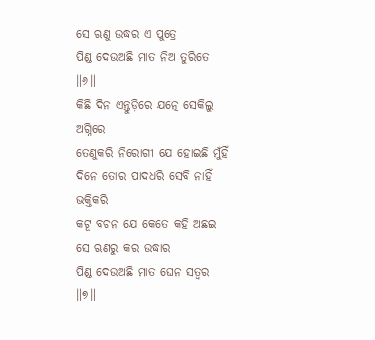ସେ ଋଣୁ ଉଦ୍ଧର ଏ ପୁତ୍ରେ
ପିଣ୍ଡ ଦେଉଅଛି ମାତ ନିଅ ତୁରିତେ ॥୬॥
କିଛି ଦିନ ଏନ୍ତୁଡ଼ିରେ ଯତ୍ନେ ସେକିଲୁ ଅଗ୍ନିରେ
ତେଣୁକରି ନିରୋଗୀ ଯେ ହୋଇଛି ମୁଁହିଁ
ଦିନେ ତୋର ପାଦଧରି ସେବି ନାହିଁ ଭକ୍ତିକରି
କଟୂ ବଚନ ଯେ କେତେ କହି ଅଛଇ
ସେ ଋଣରୁ କର ଉଦ୍ଧାର
ପିଣ୍ଡ ଦେଉଅଛି ମାତ ଘେନ ସତ୍ୱର ॥୭॥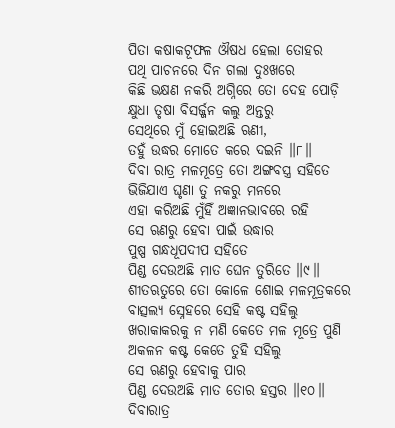ପିତା କଷାକଟୂଫଳ ଔଷଧ ହେଲା ତୋହର
ପଥି ପାଚନରେ ଦିନ ଗଲା ଦୁଃଖରେ
କିଛି ଭକ୍ଷଣ ନକରି ଅଗ୍ନିରେ ତୋ ଦେହ ପୋଡ଼ି
କ୍ଷୁଧା ତୃଷା ବିସର୍ଜ୍ଜନ କଲୁ ଅନ୍ତରୁ
ସେଥିରେ ମୁଁ ହୋଇଅଛି ଋଣୀ,
ତହୁଁ ଉଦ୍ଧର ମୋତେ କରେ ଦଇନି ॥୮॥
ଦିବା ରାତ୍ର ମଳମୂତ୍ରେ ତୋ ଅଙ୍ଗବସ୍ତ୍ର ସହିତେ
ଭିଜିଯାଏ ଘୃଣା ତୁ ନକରୁ ମନରେ
ଏହା କରିଅଛି ମୁଁହିଁ ଅଜ୍ଞାନଭାବରେ ରହି
ସେ ଋଣରୁ ହେବା ପାଇଁ ଉଦ୍ଧାର
ପୁଷ୍ପ ଗନ୍ଧଧୂପଦୀପ ସହିତେ
ପିଣ୍ଡ ଦେଉଅଛି ମାତ ଘେନ ତୁରିତେ ॥୯॥
ଶୀତଋତୁରେ ତୋ କୋଳେ ଶୋଇ ମଳମୂତ୍ରକରେ
ବାତ୍ସଲ୍ୟ ସ୍ନେହରେ ସେହି କଷ୍ଟ ସହିଲୁ
ଖରାକାକରକୁ ନ ମଣି କେତେ ମଳ ମୂତ୍ରେ ପୁଣି
ଅକଳନ କଷ୍ଟ କେତେ ତୁହି ସହିଲୁ
ସେ ଋଣରୁ ହେବାକୁ ପାର
ପିଣ୍ଡ ଦେଉଅଛି ମାତ ତୋର ହସ୍ତର ॥୧୦॥
ଦିବାରାତ୍ର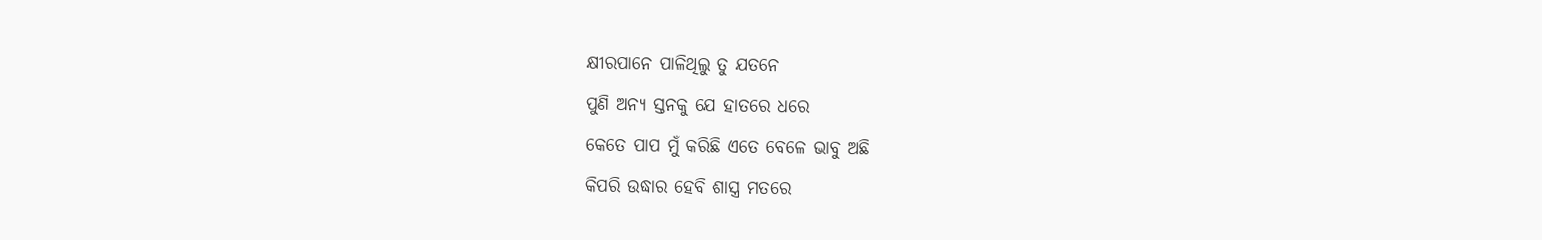କ୍ଷୀରପାନେ ପାଳିଥିଲୁ ତୁ ଯତନେ
ପୁଣି ଅନ୍ୟ ସ୍ତନକୁ ଯେ ହାତରେ ଧରେ
କେତେ ପାପ ମୁଁ କରିଛି ଏତେ ବେଳେ ଭାବୁ ଅଛି
କିପରି ଉଦ୍ଧାର ହେବି ଶାସ୍ତ୍ର ମତରେ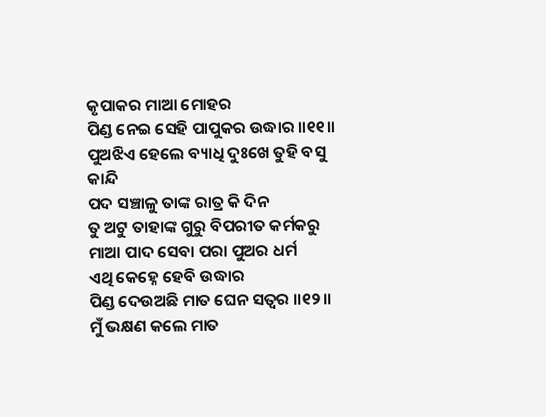କୃପାକର ମାଆ ମୋହର
ପିଣ୍ଡ ନେଇ ସେହି ପାପୁକର ଉଦ୍ଧାର ॥୧୧॥
ପୁଅଝିଏ ହେଲେ ବ୍ୟାଧି ଦୁଃଖେ ତୁହି ବସୁ କାନ୍ଦି
ପଦ ସଞ୍ଚାଳୁ ତାଙ୍କ ରାତ୍ର କି ଦିନ
ତୁ ଅଟୁ ତାହାଙ୍କ ଗୁରୁ ବିପରୀତ କର୍ମକରୁ
ମାଆ ପାଦ ସେବା ପରା ପୁଅର ଧର୍ମ
ଏଥି କେହ୍ନେ ହେବି ଉଦ୍ଧାର
ପିଣ୍ଡ ଦେଉଅଛି ମାତ ଘେନ ସତ୍ୱର ॥୧୨॥
ମୁଁ ଭକ୍ଷଣ କଲେ ମାତ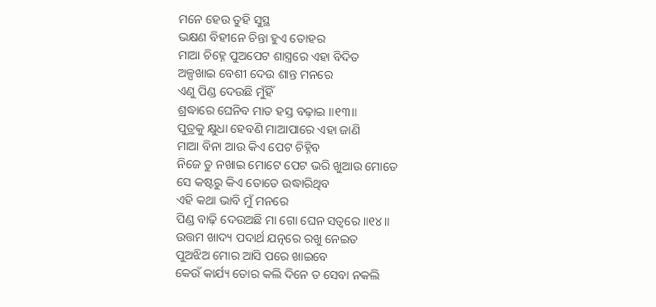ମନେ ହେଉ ତୁହି ସୁସ୍ଥ
ଭକ୍ଷଣ ବିହୀନେ ଚିନ୍ତା ହୁଏ ତୋହର
ମାଆ ଚିହ୍ନେ ପୁଅପେଟ ଶାସ୍ତ୍ରରେ ଏହା ବିଦିତ
ଅଳ୍ପଖାଇ ବେଶୀ ଦେଉ ଶାନ୍ତ ମନରେ
ଏଣୁ ପିଣ୍ଡ ଦେଉଛି ମୁଁହିଁ
ଶ୍ରଦ୍ଧାରେ ଘେନିବ ମାତ ହସ୍ତ ବଢ଼ାଇ ॥୧୩॥
ପୁତ୍ରକୁ କ୍ଷୁଧା ହେବଣି ମାଆପାରେ ଏହା ଜାଣି
ମାଆ ବିନା ଆଉ କିଏ ପେଟ ଚିହ୍ନିବ
ନିଜେ ତୁ ନଖାଇ ମୋଟେ ପେଟ ଭରି ଖୁଆଉ ମୋତେ
ସେ କଷ୍ଟରୁ କିଏ ତୋତେ ଉଦ୍ଧାରିଥିବ
ଏହି କଥା ଭାବି ମୁଁ ମନରେ
ପିଣ୍ଡ ବାଢ଼ି ଦେଉଅଛି ମା ଗୋ ଘେନ ସତ୍ୱରେ ॥୧୪॥
ଉତ୍ତମ ଖାଦ୍ୟ ପଦାର୍ଥ ଯତ୍ନରେ ରଖୁ ନେଇତ
ପୁଅଝିଅ ମୋର ଆସି ପରେ ଖାଇବେ
କେଉଁ କାର୍ଯ୍ୟ ତୋର କଲି ଦିନେ ତ ସେବା ନକଲି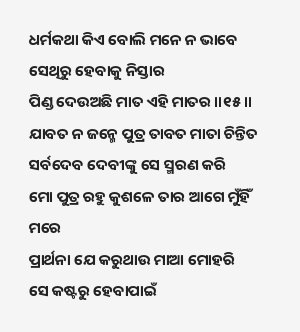ଧର୍ମକଥା କିଏ ବୋଲି ମନେ ନ ଭାବେ
ସେଥିରୁ ହେବାକୁ ନିସ୍ତାର
ପିଣ୍ଡ ଦେଉଅଛି ମାତ ଏହି ମାତର ॥୧୫॥
ଯାବତ ନ ଜନ୍ମେ ପୁତ୍ର ତାବତ ମାତା ଚିନ୍ତିତ
ସର୍ବଦେବ ଦେବୀଙ୍କୁ ସେ ସ୍ମରଣ କରି
ମୋ ପୁତ୍ର ରହୁ କୁଶଳେ ତାର ଆଗେ ମୁଁହିଁ ମରେ
ପ୍ରାର୍ଥନା ଯେ କରୁଥାଉ ମାଆ ମୋହରି
ସେ କଷ୍ଟରୁ ହେବାପାଇଁ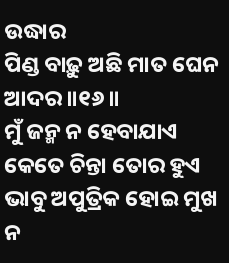ଉଦ୍ଧାର
ପିଣ୍ଡ ବାଢ଼ୁ ଅଛି ମାତ ଘେନ ଆଦର ॥୧୬॥
ମୁଁ ଜନ୍ମ ନ ହେବାଯାଏ କେତେ ଚିନ୍ତା ତୋର ହୁଏ
ଭାବୁ ଅପୁତ୍ରିକ ହୋଇ ମୁଖ ନ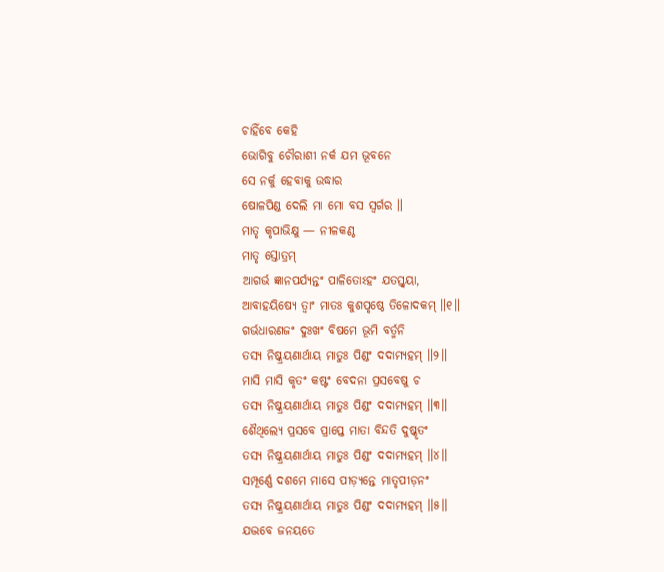ଚାହିଁବେ କେହି
ଭୋଗିବୁ ଚୌରାଶୀ ନର୍କ ଯମ ଭୂବନେ
ସେ ନର୍କୁ ହେବାକୁ ଉଦ୍ଧାର
ଷୋଳପିଣ୍ଡ ଦେଲି ମା ମୋ ବସ ସ୍ୱର୍ଗର ॥
ମାତୃ କୃପାଭିକ୍ଷୁ — ନୀଳକଣ୍ଠ
ମାତୃ ସ୍ତୋତ୍ରମ୍
ଆଗର୍ଭ ଜ୍ଞାନପର୍ଯ୍ୟନ୍ତଂ ପାଳିତୋଽହଂ ଯତସ୍ତ୍ୱୟା,
ଆବାହୟିଷ୍ୟେ ତ୍ୱାଂ ମାତଃ କୁଶପୃଷ୍ଠେ ତିଳୋଦକମ୍ ॥୧॥
ଗର୍ଭଧାରଣଜଂ ଦୁଃଖଂ ବିଷମେ ଭୂମି ବର୍ତ୍ମନି
ତସ୍ୟ ନିଷ୍କ୍ରୟଣାର୍ଥାୟ ମାତୁଃ ପିଣ୍ଡଂ ଦଦାମ୍ୟହମ୍ ॥୨॥
ମାସି ମାସି କୃତଂ କଷ୍ଟଂ ବେଦନା ପ୍ରସବେଷୁ ଚ
ତସ୍ୟ ନିଷ୍କ୍ରୟଣାର୍ଥାୟ ମାତୁଃ ପିଣ୍ଡଂ ଦଦାମ୍ୟହମ୍ ॥୩॥
ଶୈଥିଲ୍ୟେ ପ୍ରସବେ ପ୍ରାପ୍ତେ ମାତା ବିନ୍ଦତି ଦୁଷ୍କୃତଂ
ତସ୍ୟ ନିଷ୍କ୍ରୟଣାର୍ଥାୟ ମାତୁଃ ପିଣ୍ଡଂ ଦଦାମ୍ୟହମ୍ ॥୪॥
ସମ୍ପୂର୍ଣ୍ଣେ ଦଶମେ ମାସେ ପୀଡ଼୍ୟନ୍ତେ ମାତୃପୀଡ଼ନଂ
ତସ୍ୟ ନିଷ୍କ୍ରୟଣାର୍ଥାୟ ମାତୁଃ ପିଣ୍ଡଂ ଦଦାମ୍ୟହମ୍ ॥୫॥
ଯଦ୍ଭବେ ଜନୟତେ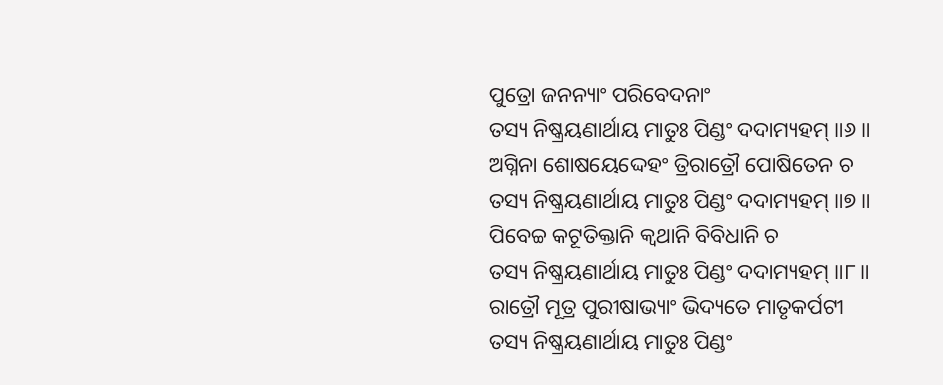ପୁତ୍ରୋ ଜନନ୍ୟାଂ ପରିବେଦନାଂ
ତସ୍ୟ ନିଷ୍କ୍ରୟଣାର୍ଥାୟ ମାତୁଃ ପିଣ୍ଡଂ ଦଦାମ୍ୟହମ୍ ॥୬॥
ଅଗ୍ନିନା ଶୋଷୟେଦ୍ଦେହଂ ତ୍ରିରାତ୍ରୌ ପୋଷିତେନ ଚ
ତସ୍ୟ ନିଷ୍କ୍ରୟଣାର୍ଥାୟ ମାତୁଃ ପିଣ୍ଡଂ ଦଦାମ୍ୟହମ୍ ॥୭॥
ପିବେଚ୍ଚ କଟୂତିକ୍ତାନି କ୍ୱଥାନି ବିବିଧାନି ଚ
ତସ୍ୟ ନିଷ୍କ୍ରୟଣାର୍ଥାୟ ମାତୁଃ ପିଣ୍ଡଂ ଦଦାମ୍ୟହମ୍ ॥୮॥
ରାତ୍ରୌ ମୂତ୍ର ପୁରୀଷାଭ୍ୟାଂ ଭିଦ୍ୟତେ ମାତୃକର୍ପଟୀ
ତସ୍ୟ ନିଷ୍କ୍ରୟଣାର୍ଥାୟ ମାତୁଃ ପିଣ୍ଡଂ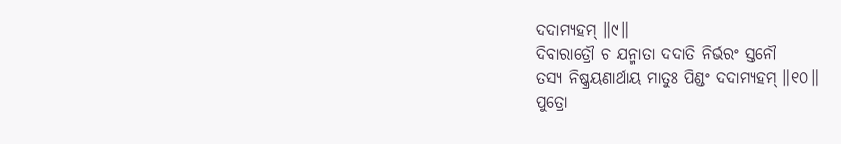ଦଦାମ୍ୟହମ୍ ॥୯॥
ଦିବାରାତ୍ରୌ ଚ ଯନ୍ମାତା ଦଦାତି ନିର୍ଭରଂ ସ୍ତନୌ
ତସ୍ୟ ନିଷ୍କ୍ରୟଣାର୍ଥାୟ ମାତୁଃ ପିଣ୍ଡଂ ଦଦାମ୍ୟହମ୍ ॥୧୦॥
ପୁତ୍ରୋ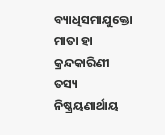ବ୍ୟାଧିସମାଯୁକ୍ତୋ ମାତା ହା କ୍ରନ୍ଦକାରିଣୀ
ତସ୍ୟ ନିଷ୍କ୍ରୟଣାର୍ଥାୟ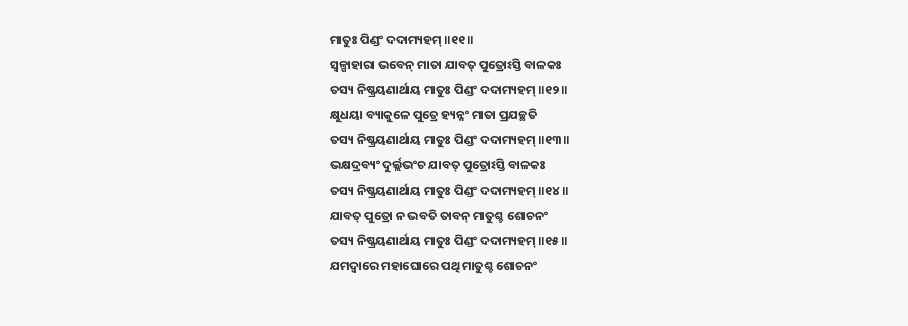ମାତୁଃ ପିଣ୍ଡଂ ଦଦାମ୍ୟହମ୍ ॥୧୧॥
ସ୍ୱଳ୍ପାହାରା ଭବେନ୍ ମାତା ଯାବତ୍ ପୁତ୍ରୋଽସ୍ତି ବାଳକଃ
ତସ୍ୟ ନିଷ୍କ୍ରୟଣାର୍ଥାୟ ମାତୁଃ ପିଣ୍ଡଂ ଦଦାମ୍ୟହମ୍ ॥୧୨॥
କ୍ଷୁଧୟା ବ୍ୟାକୁଳେ ପୁତ୍ରେ ହ୍ୟନ୍ନଂ ମାତା ପ୍ରଯଚ୍ଛତି
ତସ୍ୟ ନିଷ୍କ୍ରୟଣାର୍ଥାୟ ମାତୁଃ ପିଣ୍ଡଂ ଦଦାମ୍ୟହମ୍ ॥୧୩॥
ଭକ୍ଷଦ୍ରବ୍ୟଂ ଦୁର୍ଲ୍ଲଭଂଚ ଯାବତ୍ ପୁତ୍ରୋଽସ୍ତି ବାଳକଃ
ତସ୍ୟ ନିଷ୍କ୍ରୟଣାର୍ଥାୟ ମାତୁଃ ପିଣ୍ଡଂ ଦଦାମ୍ୟହମ୍ ॥୧୪॥
ଯାବତ୍ ପୁତ୍ରୋ ନ ଭବତି ତାବନ୍ ମାତୁଶ୍ଚ ଶୋଚନଂ
ତସ୍ୟ ନିଷ୍କ୍ରୟଣାର୍ଥାୟ ମାତୁଃ ପିଣ୍ଡଂ ଦଦାମ୍ୟହମ୍ ॥୧୫॥
ଯମଦ୍ୱାରେ ମହାଘୋରେ ପଥି ମାତୁଶ୍ଚ ଶୋଚନଂ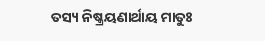ତସ୍ୟ ନିଷ୍କ୍ରୟଣାର୍ଥାୟ ମାତୁଃ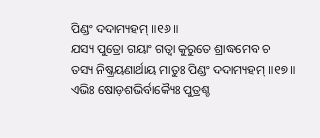ପିଣ୍ଡଂ ଦଦାମ୍ୟହମ୍ ॥୧୬॥
ଯସ୍ୟ ପୁତ୍ରୋ ଗୟାଂ ଗତ୍ୱା କୁରୁତେ ଶ୍ରାଦ୍ଧମେବ ଚ
ତସ୍ୟ ନିଷ୍କ୍ରୟଣାର୍ଥାୟ ମାତୁଃ ପିଣ୍ଡଂ ଦଦାମ୍ୟହମ୍ ॥୧୭॥
ଏଭିଃ ଷୋଡ଼ଶଭିର୍ବାକ୍ୟୈଃ ପୁତ୍ରଶ୍ଚ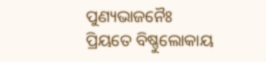ପୁଣ୍ୟଭାଜନୈଃ
ପ୍ରିୟତେ ବିଷ୍ଣୁଲୋକାୟ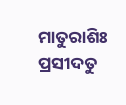ମାତୁରାଶିଃ ପ୍ରସୀଦତୁ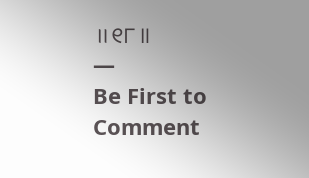॥୧୮॥
—
Be First to Comment